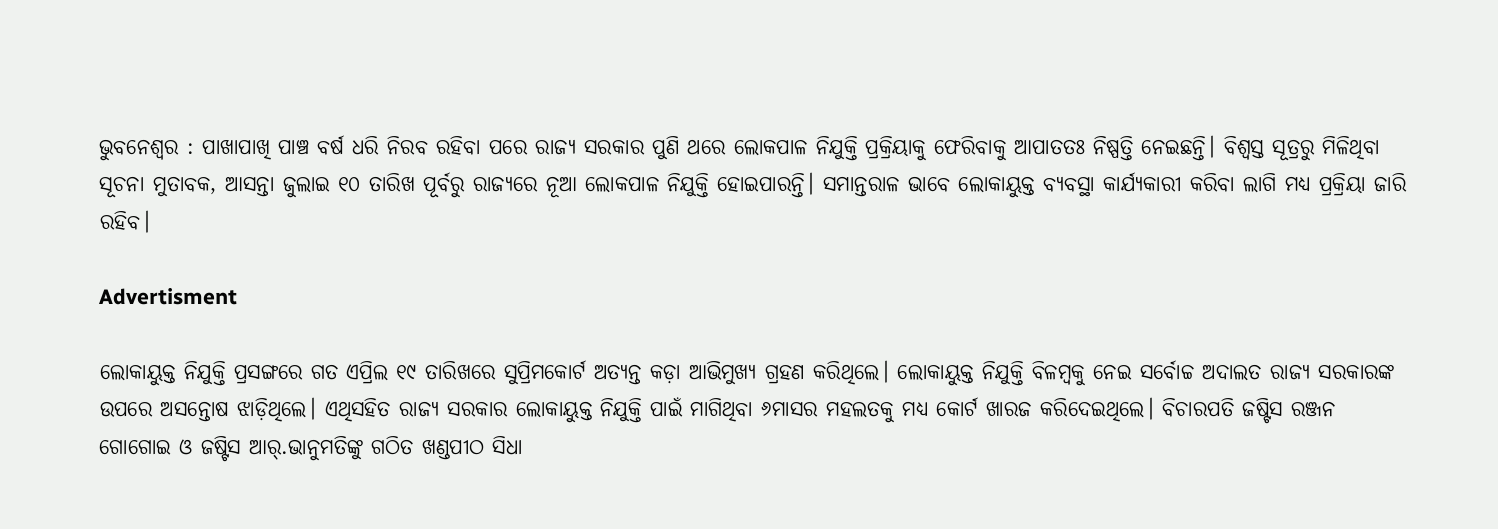ଭୁବନେଶ୍ୱର : ପାଖାପାଖି ପାଞ୍ଚ ବର୍ଷ ଧରି ନିରବ ରହିବା ପରେ ରାଜ୍ୟ ସରକାର ପୁଣି ଥରେ ଲୋକପାଳ ନିଯୁକ୍ତି ପ୍ରକ୍ରିୟାକୁ ଫେରିବାକୁ ଆପାତତଃ ନିଷ୍ପତ୍ତି ନେଇଛନ୍ତି। ବିଶ୍ୱସ୍ତ ସୂତ୍ରରୁ ମିଳିଥିବା ସୂଚନା ମୁତାବକ, ଆସନ୍ତା ଜୁଲାଇ ୧୦ ତାରିଖ ପୂର୍ବରୁ ରାଜ୍ୟରେ ନୂଆ ଲୋକପାଳ ନିଯୁକ୍ତି ହୋଇପାରନ୍ତି। ସମାନ୍ତରାଳ ଭାବେ ଲୋକାୟୁକ୍ତ ବ୍ୟବସ୍ଥା କାର୍ଯ୍ୟକାରୀ କରିବା ଲାଗି ମଧ୍ୟ ପ୍ରକ୍ରିୟା ଜାରି ରହିବ।

Advertisment

ଲୋକାୟୁକ୍ତ ନିଯୁକ୍ତି ପ୍ରସଙ୍ଗରେ ଗତ ଏପ୍ରିଲ ୧୯ ତାରିଖରେ ସୁପ୍ରିମକୋର୍ଟ ଅତ୍ୟନ୍ତ କଡ଼ା ଆଭିମୁଖ୍ୟ ଗ୍ରହଣ କରିଥିଲେ। ଲୋକାୟୁକ୍ତ ନିଯୁକ୍ତି ବିଳମ୍ବକୁ ନେଇ ସର୍ବୋଚ୍ଚ ଅଦାଲତ ରାଜ୍ୟ ସରକାରଙ୍କ ଉପରେ ଅସନ୍ତୋଷ ଝାଡ଼ିଥିଲେ। ଏଥିସହିତ ରାଜ୍ୟ ସରକାର ଲୋକାୟୁକ୍ତ ନିଯୁକ୍ତି ପାଇଁ ମାଗିଥିବା ୬ମାସର ମହଲତକୁ ମଧ୍ୟ କୋର୍ଟ ଖାରଜ କରିଦେଇଥିଲେ। ବିଚାରପତି ଜଷ୍ଟିସ ରଞ୍ଜନ ଗୋଗୋଇ ଓ ଜଷ୍ଟିସ ଆର୍‌.ଭାନୁମତିଙ୍କୁ ଗଠିତ ଖଣ୍ଡପୀଠ ସିଧା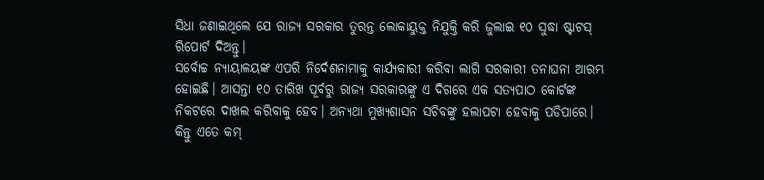ସିଧା ଜଣାଇଥିଲେ ଯେ ରାଜ୍ୟ ସରକାର ତୁରନ୍ତ ଲୋକାୟୁକ୍ତ ନିଯୁକ୍ତି କରି ଜୁଲାଇ ୧୦ ସୁଦ୍ଧା ଷ୍ଟାଟସ୍‌ ରିପୋର୍ଟ ଦିଅନ୍ତୁ।
ସର୍ବୋଚ୍ଚ ନ୍ୟାୟାଳୟଙ୍କ ଏପରି ନିର୍ଦେଶନାମାକୁ କାର୍ଯ୍ୟକାରୀ କରିବା ଲାଗି ସରକାରୀ ତନାଘନା ଆରମ୍ଭ ହୋଇଛି। ଆସନ୍ତା ୧୦ ତାରିଖ ପୂର୍ବରୁ ରାଜ୍ୟ ସରକାରଙ୍କୁ ଏ ଦିଗରେ ଏକ ସତ୍ୟପାଠ କୋର୍ଟଙ୍କ ନିକଟରେ ଦାଖଲ କରିବାକୁ ହେବ। ଅନ୍ୟଥା ମୁଖ୍ୟଶାସନ ସଚିବଙ୍କୁ ହଲାପଟା ହେବାକୁ ପଡିପାରେ। କିନ୍ତୁ ଏତେ କମ୍‌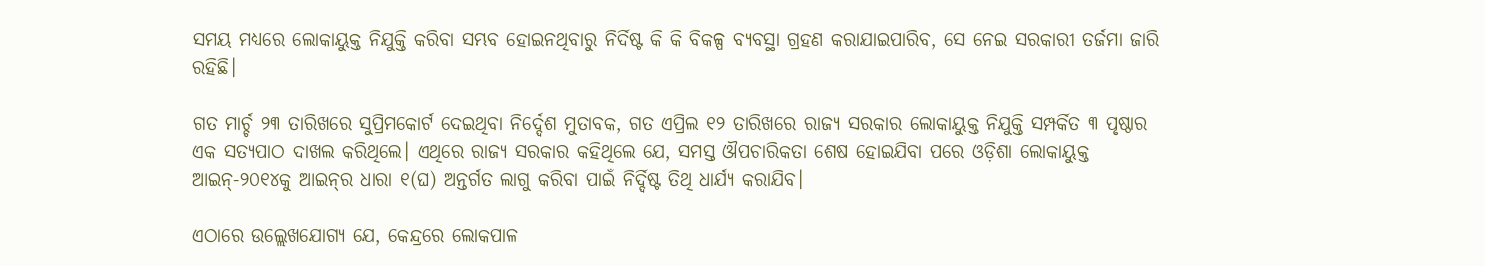ସମୟ ମଧ୍ୟରେ ଲୋକାୟୁକ୍ତ ନିଯୁକ୍ତି କରିବା ସମ୍ଭବ ହୋଇନଥିବାରୁ ନିର୍ଦିଷ୍ଟ କି କି ବିକଳ୍ପ ବ୍ୟବସ୍ଥା ଗ୍ରହଣ କରାଯାଇପାରିବ, ସେ ନେଇ ସରକାରୀ ତର୍ଜମା ଜାରି ରହିଛି।

ଗତ ମାର୍ଚ୍ଚ ୨୩ ତାରିଖରେ ସୁପ୍ରିମକୋର୍ଟ ଦେଇଥିବା ନିର୍ଦ୍ଦେଶ ମୁତାବକ, ଗତ ଏପ୍ରିଲ ୧୨ ତାରିଖରେ ରାଜ୍ୟ ସରକାର ଲୋକାୟୁକ୍ତ ନିଯୁକ୍ତି ସମ୍ପର୍କିତ ୩ ପୃଷ୍ଠାର ଏକ ସତ୍ୟପାଠ ଦାଖଲ କରିଥିଲେ। ଏଥିରେ ରାଜ୍ୟ ସରକାର କହିଥିଲେ ଯେ, ସମସ୍ତ ଔପଚାରିକତା ଶେଷ ହୋଇଯିବା ପରେ ଓଡ଼ିଶା ଲୋକାୟୁକ୍ତ ଆଇନ୍‌-୨୦୧୪କୁ ଆଇନ୍‌ର ଧାରା ୧(ଘ) ଅନ୍ତର୍ଗତ ଲାଗୁ କରିବା ପାଇଁ ନିର୍ଦ୍ଦିଷ୍ଟ ତିଥି ଧାର୍ଯ୍ୟ କରାଯିବ।

ଏଠାରେ ଉଲ୍ଲେଖଯୋଗ୍ୟ ଯେ, କେନ୍ଦ୍ରରେ ଲୋକପାଳ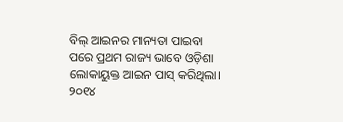ବିଲ୍‌ ଆଇନର ମାନ୍ୟତା ପାଇବା ପରେ ପ୍ରଥମ ରାଜ୍ୟ ଭାବେ ଓଡ଼ିଶା ଲୋକାୟୁକ୍ତ ଆଇନ ପାସ୍‌ କରିଥିଲା। ୨୦୧୪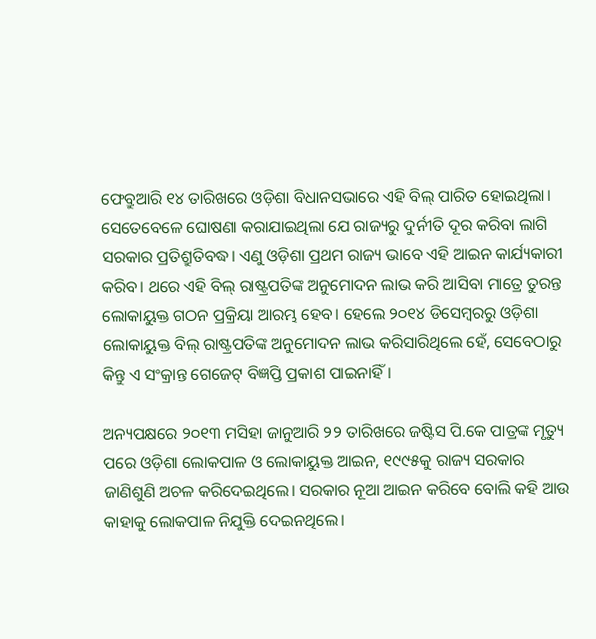ଫେବ୍ରୁଆରି ୧୪ ତାରିଖରେ ଓଡ଼ିଶା ବିଧାନସଭାରେ ଏହି ବିଲ୍‌ ପାରିତ ହୋଇଥିଲା। ସେତେବେଳେ ଘୋଷଣା କରାଯାଇଥିଲା ଯେ ରାଜ୍ୟରୁ ଦୁର୍ନୀତି ଦୂର କରିବା ଲାଗି ସରକାର ପ୍ରତିଶ୍ରୁତିବଦ୍ଧ। ଏଣୁ ଓଡ଼ିଶା ପ୍ରଥମ ରାଜ୍ୟ ଭାବେ ଏହି ଆଇନ କାର୍ଯ୍ୟକାରୀ କରିବ। ଥରେ ଏହି ବିଲ୍‌ ରାଷ୍ଟ୍ରପତିଙ୍କ ଅନୁମୋଦନ ଲାଭ କରି ଆସିବା ମାତ୍ରେ ତୁରନ୍ତ ଲୋକାୟୁକ୍ତ ଗଠନ ପ୍ରକ୍ରିୟା ଆରମ୍ଭ ହେବ। ହେଲେ ୨୦୧୪ ଡିସେମ୍ବରରୁ ଓଡ଼ିଶା ଲୋକାୟୁକ୍ତ ବିଲ୍‌ ରାଷ୍ଟ୍ରପତିଙ୍କ ଅନୁମୋଦନ ଲାଭ କରିସାରିଥିଲେ ହେଁ, ସେବେଠାରୁ କିନ୍ତୁ ଏ ସଂକ୍ରାନ୍ତ ଗେଜେଟ୍‌ ବିଜ୍ଞପ୍ତି ପ୍ରକାଶ ପାଇନାହିଁ।

ଅନ୍ୟପକ୍ଷରେ ୨୦୧୩ ମସିହା ଜାନୁଆରି ୨୨ ତାରିଖରେ ଜଷ୍ଟିସ ପି.କେ ପାତ୍ରଙ୍କ ମୃତ୍ୟୁ ପରେ ଓଡ଼ିଶା ଲୋକପାଳ ଓ ଲୋକାୟୁକ୍ତ ଆଇନ, ୧୯୯୫କୁ ରାଜ୍ୟ ସରକାର ଜାଣିଶୁଣି ଅଚଳ କରିଦେଇଥିଲେ। ସରକାର ନୂଆ ଆଇନ କରିବେ ବୋଲି କହି ଆଉ କାହାକୁ ଲୋକପାଳ ନିଯୁକ୍ତି ଦେଇନଥିଲେ।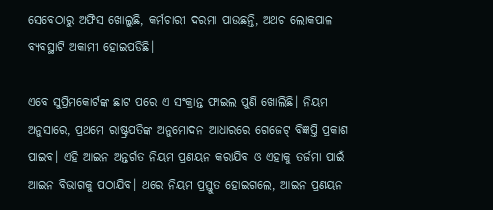ସେବେଠାରୁ ଅଫିସ ଖୋଲୁଛି, କର୍ମଚାରୀ ଦରମା ପାଉଛନ୍ତି, ଅଥଚ ଲୋକପାଳ ବ୍ୟବସ୍ଥାଟି ଅକାମୀ ହୋଇପଡିଛି।

ଏବେ ସୁପ୍ରିମକୋର୍ଟଙ୍କ ଛାଟ ପରେ ଏ ସଂକ୍ରାନ୍ତ ଫାଇଲ ପୁଣି ଖୋଲିଛି। ନିୟମ ଅନୁସାରେ, ପ୍ରଥମେ ରାଷ୍ଟ୍ରପତିଙ୍କ ଅନୁମୋଦନ ଆଧାରରେ ଗେଜେଟ୍‌ ବିଜ୍ଞପ୍ତି ପ୍ରକାଶ ପାଇବ। ଏହି ଆଇନ ଅନ୍ତର୍ଗତ ନିୟମ ପ୍ରଣୟନ କରାଯିବ ଓ ଏହାକୁ ତର୍ଜମା ପାଇଁ ଆଇନ ବିଭାଗକୁ ପଠାଯିବ। ଥରେ ନିୟମ ପ୍ରସ୍ତୁତ ହୋଇଗଲେ, ଆଇନ ପ୍ରଣୟନ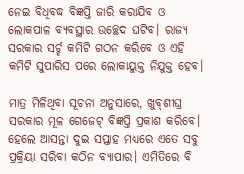ନେଇ ବିଧିବଦ୍ଧ ବିଜ୍ଞପ୍ତି ଜାରି କରାଯିବ ଓ ଲୋକପାଳ ବ୍ୟବସ୍ଥାର ଉଚ୍ଛେଦ ଘଟିବ। ରାଜ୍ୟ ସରକାର ସର୍ଚ୍ଚ କମିଟି ଗଠନ କରିବେ ଓ ଏହି କମିଟି ସୁପାରିସ ପରେ ଲୋକାୟୁକ୍ତ ନିଯୁକ୍ତ ହେବ।

ମାତ୍ର ମିଳିଥିବା ସୂଚନା ଅନୁସାରେ, ଖୁବ୍‌ଶୀଘ୍ର ସରକାର ମୂଳ ଗେଜେଟ୍‌ ବିଜ୍ଞପ୍ତି ପ୍ରକାଶ କରିବେ। ହେଲେ ଆସନ୍ତା ଦୁଇ ସପ୍ତାହ ମଧ୍ୟରେ ଏତେ ସବୁ ପ୍ରକ୍ରିୟା ସରିବା କଠିନ ବ୍ୟାପାର। ଏମିତିରେ ବି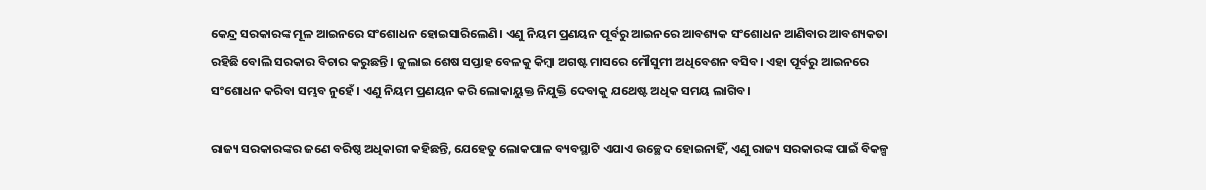କେନ୍ଦ୍ର ସରକାରଙ୍କ ମୂଳ ଆଇନରେ ସଂଶୋଧନ ହୋଇସାରିଲେଣି। ଏଣୁ ନିୟମ ପ୍ରଣୟନ ପୂର୍ବରୁ ଆଇନରେ ଆବଶ୍ୟକ ସଂଶୋଧନ ଆଣିବାର ଆବଶ୍ୟକତା ରହିଛି ବୋଲି ସରକାର ବିଚାର କରୁଛନ୍ତି। ଜୁଲାଇ ଶେଷ ସପ୍ତାହ ବେଳକୁ କିମ୍ବା ଅଗଷ୍ଟ ମାସରେ ମୌସୁମୀ ଅଧିବେଶନ ବସିବ। ଏହା ପୂର୍ବରୁ ଆଇନରେ ସଂଶୋଧନ କରିବା ସମ୍ଭବ ନୁହେଁ। ଏଣୁ ନିୟମ ପ୍ରଣୟନ କରି ଲୋକାୟୁକ୍ତ ନିଯୁକ୍ତି ଦେବାକୁ ଯଥେଷ୍ଟ ଅଧିକ ସମୟ ଲାଗିବ।

ରାଜ୍ୟ ସରକାରଙ୍କର ଜଣେ ବରିଷ୍ଠ ଅଧିକାରୀ କହିଛନ୍ତି, ଯେହେତୁ ଲୋକପାଳ ବ୍ୟବସ୍ଥାଟି ଏଯାଏ ଉଚ୍ଛେଦ ହୋଇନାହିଁ, ଏଣୁ ରାଜ୍ୟ ସରକାରଙ୍କ ପାଇଁ ବିକଳ୍ପ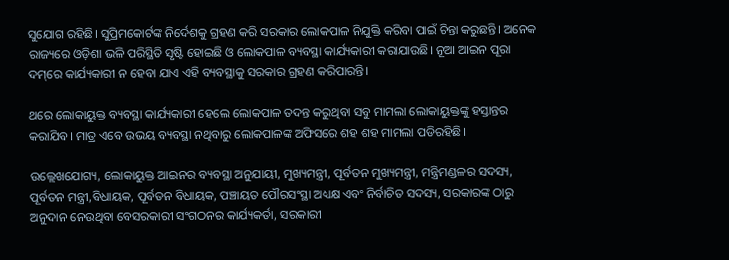ସୁଯୋଗ ରହିଛି। ସୁପ୍ରିମକୋର୍ଟଙ୍କ ନିର୍ଦେଶକୁ ଗ୍ରହଣ କରି ସରକାର ଲୋକପାଳ ନିଯୁକ୍ତି କରିବା ପାଇଁ ଚିନ୍ତା କରୁଛନ୍ତି। ଅନେକ ରାଜ୍ୟରେ ଓଡ଼ିଶା ଭଳି ପରିସ୍ଥିତି ସୃଷ୍ଟି ହୋଇଛି ଓ ଲୋକପାଳ ବ୍ୟବସ୍ଥା କାର୍ଯ୍ୟକାରୀ କରାଯାଉଛି। ନୂଆ ଆଇନ ପୂରା ଦମ୍‌ରେ କାର୍ଯ୍ୟକାରୀ ନ ହେବା ଯାଏ ଏହି ବ୍ୟବସ୍ଥାକୁ ସରକାର ଗ୍ରହଣ କରିପାରନ୍ତି।

ଥରେ ଲୋକାୟୁକ୍ତ ବ୍ୟବସ୍ଥା କାର୍ଯ୍ୟକାରୀ ହେଲେ ଲୋକପାଳ ତଦନ୍ତ କରୁଥିବା ସବୁ ମାମଲା ଲୋକାୟୁକ୍ତଙ୍କୁ ହସ୍ତାନ୍ତର କରାଯିବ। ମାତ୍ର ଏବେ ଉଭୟ ବ୍ୟବସ୍ଥା ନଥିବାରୁ ଲୋକପାଳଙ୍କ ଅଫିସରେ ଶହ ଶହ ମାମଲା ପଡିରହିଛି।

ଉଲ୍ଲେଖଯୋଗ୍ୟ, ଲୋକାୟୁକ୍ତ ଆଇନର ବ୍ୟବସ୍ଥା ଅନୁଯାୟୀ, ମୁଖ୍ୟମନ୍ତ୍ରୀ, ପୂର୍ବତନ ମୁଖ୍ୟମନ୍ତ୍ରୀ, ମନ୍ତ୍ରିମଣ୍ଡଳର ସଦସ୍ୟ, ପୂର୍ବତନ ମନ୍ତ୍ରୀ,ବିଧାୟକ, ପୂର୍ବତନ ବିଧାୟକ, ପଞ୍ଚାୟତ ପୌରସଂସ୍ଥା ଅଧ୍ୟକ୍ଷ ଏବଂ ନିର୍ବାଚିତ ସଦସ୍ୟ, ସରକାରଙ୍କ ଠାରୁ ଅନୁଦାନ ନେଉଥିବା ବେସରକାରୀ ସଂଗଠନର କାର୍ଯ୍ୟକର୍ତା, ସରକାରୀ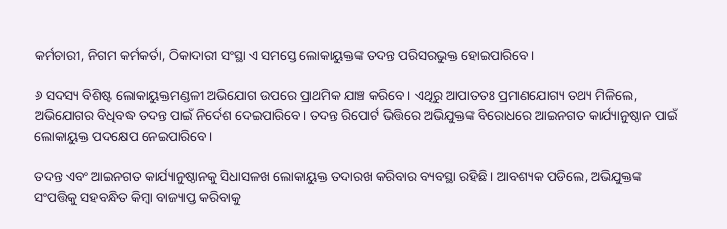କର୍ମଚାରୀ, ନିଗମ କର୍ମକର୍ତା, ଠିକାଦାରୀ ସଂସ୍ଥା ଏ ସମସ୍ତେ ଲୋକାୟୁକ୍ତଙ୍କ ତଦନ୍ତ ପରିସରଭୁକ୍ତ ହୋଇପାରିବେ।

୬ ସଦସ୍ୟ ବିଶିଷ୍ଟ ଲୋକାୟୁକ୍ତମଣ୍ଡଳୀ ଅଭିଯୋଗ ଉପରେ ପ୍ରାଥମିକ ଯାଞ୍ଚ କରିବେ। ଏଥିରୁ ଆପାତତଃ ପ୍ରମାଣଯୋଗ୍ୟ ତଥ୍ୟ ମିଳିଲେ, ଅଭିଯୋଗର ବିଧିବଦ୍ଧ ତଦନ୍ତ ପାଇଁ ନିର୍ଦେଶ ଦେଇପାରିବେ। ତଦନ୍ତ ରିପୋର୍ଟ ଭିତ୍ତିରେ ଅଭିଯୁକ୍ତଙ୍କ ବିରୋଧରେ ଆଇନଗତ କାର୍ଯ୍ୟାନୁଷ୍ଠାନ ପାଇଁ ଲୋକାୟୁକ୍ତ ପଦକ୍ଷେପ ନେଇପାରିବେ।

ତଦନ୍ତ ଏବଂ ଆଇନଗତ କାର୍ଯ୍ୟାନୁଷ୍ଠାନକୁ ସିଧାସଳଖ ଲୋକାୟୁକ୍ତ ତଦାରଖ କରିବାର ବ୍ୟବସ୍ଥା ରହିଛି। ଆବଶ୍ୟକ ପଡିଲେ, ଅଭିଯୁକ୍ତଙ୍କ ସଂପତ୍ତିକୁ ସହବନ୍ଧିତ କିମ୍ବା ବାଜ୍ୟାପ୍ତ କରିବାକୁ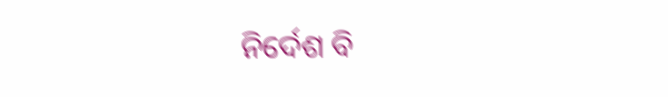ନିର୍ଦେଶ ବି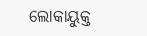ଲୋକାୟୁକ୍ତ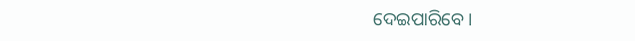ଦେଇପାରିବେ।